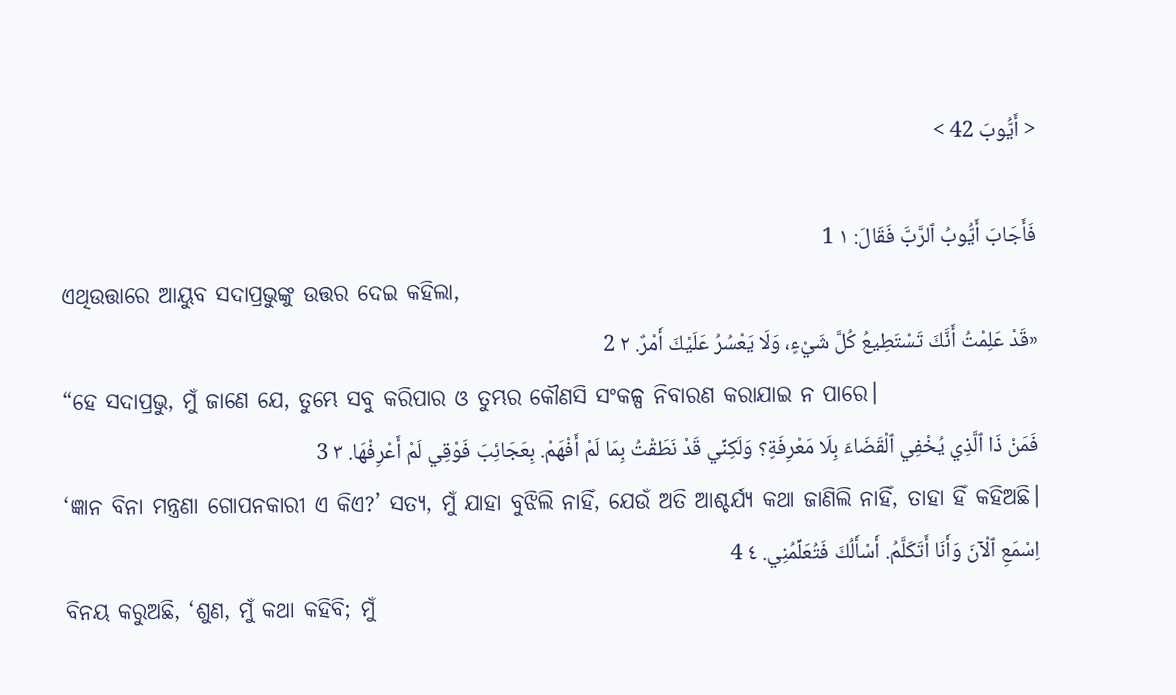< أَيُّوبَ 42 >

فَأَجَابَ أَيُّوبُ ٱلرَّبَّ فَقَالَ: ١ 1
ଏଥିଉତ୍ତାରେ ଆୟୁବ ସଦାପ୍ରଭୁଙ୍କୁ ଉତ୍ତର ଦେଇ କହିଲା,
«قَدْ عَلِمْتُ أَنَّكَ تَسْتَطِيعُ كُلَّ شَيْءٍ، وَلَا يَعْسُرُ عَلَيْكَ أَمْرٌ. ٢ 2
“ହେ ସଦାପ୍ରଭୁ, ମୁଁ ଜାଣେ ଯେ, ତୁମ୍ଭେ ସବୁ କରିପାର ଓ ତୁମ୍ଭର କୌଣସି ସଂକଳ୍ପ ନିବାରଣ କରାଯାଇ ନ ପାରେ।
فَمَنْ ذَا ٱلَّذِي يُخْفِي ٱلْقَضَاءَ بِلَا مَعْرِفَةٍ؟ وَلَكِنِّي قَدْ نَطَقْتُ بِمَا لَمْ أَفْهَمْ. بِعَجَائِبَ فَوْقِي لَمْ أَعْرِفْهَا. ٣ 3
‘ଜ୍ଞାନ ବିନା ମନ୍ତ୍ରଣା ଗୋପନକାରୀ ଏ କିଏ?’ ସତ୍ୟ, ମୁଁ ଯାହା ବୁଝିଲି ନାହିଁ, ଯେଉଁ ଅତି ଆଶ୍ଚର୍ଯ୍ୟ କଥା ଜାଣିଲି ନାହିଁ, ତାହା ହିଁ କହିଅଛି।
اِسْمَعِ ٱلْآنَ وَأَنَا أَتَكَلَّمُ. أَسْأَلُكَ فَتُعَلِّمُنِي. ٤ 4
ବିନୟ କରୁଅଛି, ‘ଶୁଣ, ମୁଁ କଥା କହିବି; ମୁଁ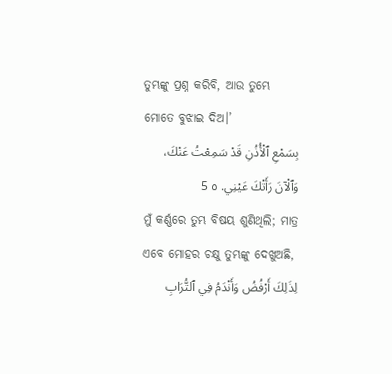ତୁମ୍ଭଙ୍କୁ ପ୍ରଶ୍ନ କରିବି, ଆଉ ତୁମ୍ଭେ ମୋତେ ବୁଝାଇ ଦିଅ।’
بِسَمْعِ ٱلْأُذُنِ قَدْ سَمِعْتُ عَنْكَ، وَٱلْآنَ رَأَتْكَ عَيْنِي. ٥ 5
ମୁଁ କର୍ଣ୍ଣରେ ତୁମ୍ଭ ବିଷୟ ଶୁଣିଥିଲି; ମାତ୍ର ଏବେ ମୋହର ଚକ୍ଷୁ ତୁମ୍ଭଙ୍କୁ ଦେଖୁଅଛି,
لِذَلِكَ أَرْفُضُ وَأَنْدَمُ فِي ٱلتُّرَابِ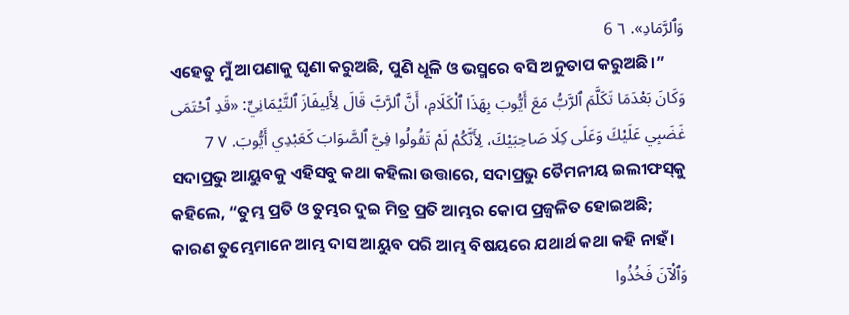وَٱلرَّمَادِ». ٦ 6
ଏହେତୁ ମୁଁ ଆପଣାକୁ ଘୃଣା କରୁଅଛି, ପୁଣି ଧୂଳି ଓ ଭସ୍ମରେ ବସି ଅନୁତାପ କରୁଅଛି।”
وَكَانَ بَعْدَمَا تَكَلَّمَ ٱلرَّبُّ مَعَ أَيُّوبَ بِهَذَا ٱلْكَلَامِ، أَنَّ ٱلرَّبَّ قَالَ لِأَلِيفَازَ ٱلتَّيْمَانِيِّ: «قَدِ ٱحْتَمَى غَضَبِي عَلَيْكَ وَعَلَى كِلَا صَاحِبَيْكَ، لِأَنَّكُمْ لَمْ تَقُولُوا فِيَّ ٱلصَّوَابَ كَعَبْدِي أَيُّوبَ. ٧ 7
ସଦାପ୍ରଭୁ ଆୟୁବକୁ ଏହିସବୁ କଥା କହିଲା ଉତ୍ତାରେ, ସଦାପ୍ରଭୁ ତୈମନୀୟ ଇଲୀଫସ୍‍କୁ କହିଲେ, “ତୁମ୍ଭ ପ୍ରତି ଓ ତୁମ୍ଭର ଦୁଇ ମିତ୍ର ପ୍ରତି ଆମ୍ଭର କୋପ ପ୍ରଜ୍ୱଳିତ ହୋଇଅଛି; କାରଣ ତୁମ୍ଭେମାନେ ଆମ୍ଭ ଦାସ ଆୟୁବ ପରି ଆମ୍ଭ ବିଷୟରେ ଯଥାର୍ଥ କଥା କହି ନାହଁ।
وَٱلْآنَ فَخُذُوا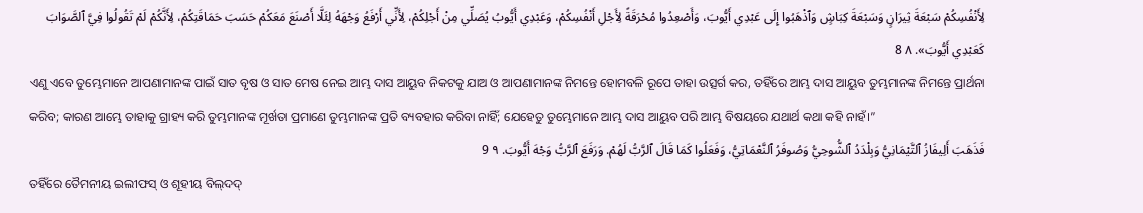لِأَنْفُسِكُمْ سَبْعَةَ ثِيرَانٍ وَسَبْعَةَ كِبَاشٍ وَٱذْهَبُوا إِلَى عَبْدِي أَيُّوبَ، وَأَصْعِدُوا مُحْرَقَةً لِأَجْلِ أَنْفُسِكُمْ، وَعَبْدِي أَيُّوبُ يُصَلِّي مِنْ أَجْلِكُمْ، لِأَنِّي أَرْفَعُ وَجْهَهُ لِئَلَّا أَصْنَعَ مَعَكُمْ حَسَبَ حَمَاقَتِكُمْ، لِأَنَّكُمْ لَمْ تَقُولُوا فِيَّ ٱلصَّوَابَ كَعَبْدِي أَيُّوبَ». ٨ 8
ଏଣୁ ଏବେ ତୁମ୍ଭେମାନେ ଆପଣାମାନଙ୍କ ପାଇଁ ସାତ ବୃଷ ଓ ସାତ ମେଷ ନେଇ ଆମ୍ଭ ଦାସ ଆୟୁବ ନିକଟକୁ ଯାଅ ଓ ଆପଣାମାନଙ୍କ ନିମନ୍ତେ ହୋମବଳି ରୂପେ ତାହା ଉତ୍ସର୍ଗ କର, ତହିଁରେ ଆମ୍ଭ ଦାସ ଆୟୁବ ତୁମ୍ଭମାନଙ୍କ ନିମନ୍ତେ ପ୍ରାର୍ଥନା କରିବ; କାରଣ ଆମ୍ଭେ ତାହାକୁ ଗ୍ରାହ୍ୟ କରି ତୁମ୍ଭମାନଙ୍କ ମୂର୍ଖତା ପ୍ରମାଣେ ତୁମ୍ଭମାନଙ୍କ ପ୍ରତି ବ୍ୟବହାର କରିବା ନାହିଁ; ଯେହେତୁ ତୁମ୍ଭେମାନେ ଆମ୍ଭ ଦାସ ଆୟୁବ ପରି ଆମ୍ଭ ବିଷୟରେ ଯଥାର୍ଥ କଥା କହି ନାହଁ।”
فَذَهَبَ أَلِيفَازُ ٱلتَّيْمَانِيُّ وَبِلْدَدُ ٱلشُّوحِيُّ وَصُوفَرُ ٱلنَّعْمَاتِيُّ، وَفَعَلُوا كَمَا قَالَ ٱلرَّبُّ لَهُمْ. وَرَفَعَ ٱلرَّبُّ وَجْهَ أَيُّوبَ. ٩ 9
ତହିଁରେ ତୈମନୀୟ ଇଲୀଫସ୍‍ ଓ ଶୂହୀୟ ବିଲ୍‍ଦଦ୍‍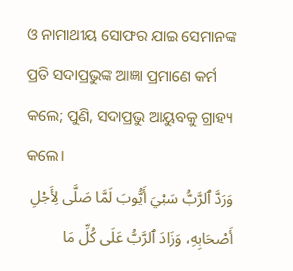ଓ ନାମାଥୀୟ ସୋଫର ଯାଇ ସେମାନଙ୍କ ପ୍ରତି ସଦାପ୍ରଭୁଙ୍କ ଆଜ୍ଞା ପ୍ରମାଣେ କର୍ମ କଲେ; ପୁଣି, ସଦାପ୍ରଭୁ ଆୟୁବକୁ ଗ୍ରାହ୍ୟ କଲେ।
وَرَدَّ ٱلرَّبُّ سَبْيَ أَيُّوبَ لَمَّا صَلَّى لِأَجْلِ أَصْحَابِهِ، وَزَادَ ٱلرَّبُّ عَلَى كُلِّ مَا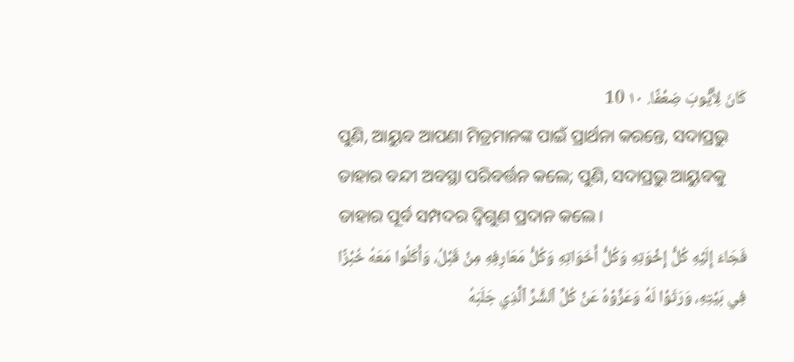كَانَ لِأَيُّوبَ ضِعْفًا. ١٠ 10
ପୁଣି, ଆୟୁବ ଆପଣା ମିତ୍ରମାନଙ୍କ ପାଇଁ ପ୍ରାର୍ଥନା କରନ୍ତେ, ସଦାପ୍ରଭୁ ତାହାର ବନ୍ଦୀ ଅବସ୍ଥା ପରିବର୍ତ୍ତନ କଲେ; ପୁଣି, ସଦାପ୍ରଭୁ ଆୟୁବକୁ ତାହାର ପୂର୍ବ ସମ୍ପଦର ଦ୍ୱିଗୁଣ ପ୍ରଦାନ କଲେ।
فَجَاءَ إِلَيْهِ كُلُّ إِخْوَتِهِ وَكُلُّ أَخَوَاتِهِ وَكُلُّ مَعَارِفِهِ مِنْ قَبْلُ، وَأَكَلُوا مَعَهُ خُبْزًا فِي بَيْتِهِ، وَرَثَوْا لَهُ وَعَزَّوْهُ عَنْ كُلِّ ٱلشَّرِّ ٱلَّذِي جَلَبَهُ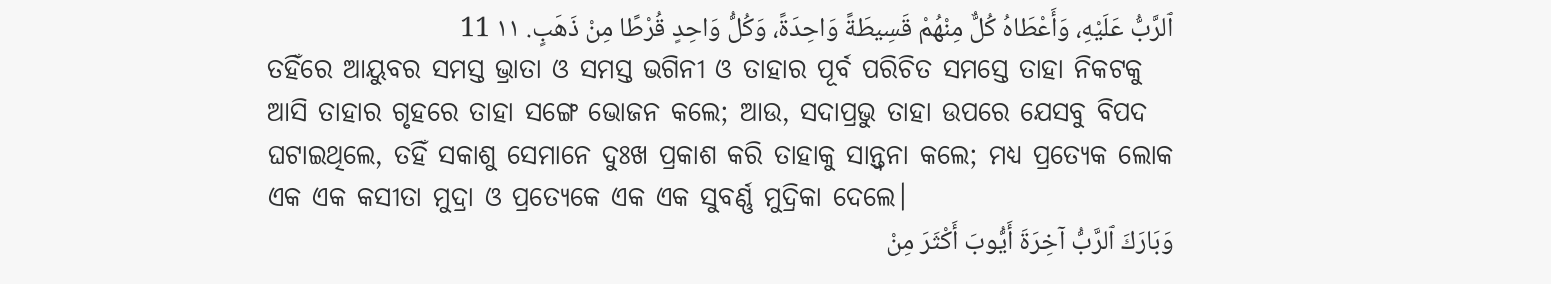ٱلرَّبُّ عَلَيْهِ، وَأَعْطَاهُ كُلٌّ مِنْهُمْ قَسِيطَةً وَاحِدَةً، وَكُلُّ وَاحِدٍ قُرْطًا مِنْ ذَهَبٍ. ١١ 11
ତହିଁରେ ଆୟୁବର ସମସ୍ତ ଭ୍ରାତା ଓ ସମସ୍ତ ଭଗିନୀ ଓ ତାହାର ପୂର୍ବ ପରିଚିତ ସମସ୍ତେ ତାହା ନିକଟକୁ ଆସି ତାହାର ଗୃହରେ ତାହା ସଙ୍ଗେ ଭୋଜନ କଲେ; ଆଉ, ସଦାପ୍ରଭୁ ତାହା ଉପରେ ଯେସବୁ ବିପଦ ଘଟାଇଥିଲେ, ତହିଁ ସକାଶୁ ସେମାନେ ଦୁଃଖ ପ୍ରକାଶ କରି ତାହାକୁ ସାନ୍ତ୍ୱନା କଲେ; ମଧ୍ୟ ପ୍ରତ୍ୟେକ ଲୋକ ଏକ ଏକ କସୀତା ମୁଦ୍ରା ଓ ପ୍ରତ୍ୟେକେ ଏକ ଏକ ସୁବର୍ଣ୍ଣ ମୁଦ୍ରିକା ଦେଲେ।
وَبَارَكَ ٱلرَّبُّ آخِرَةَ أَيُّوبَ أَكْثَرَ مِنْ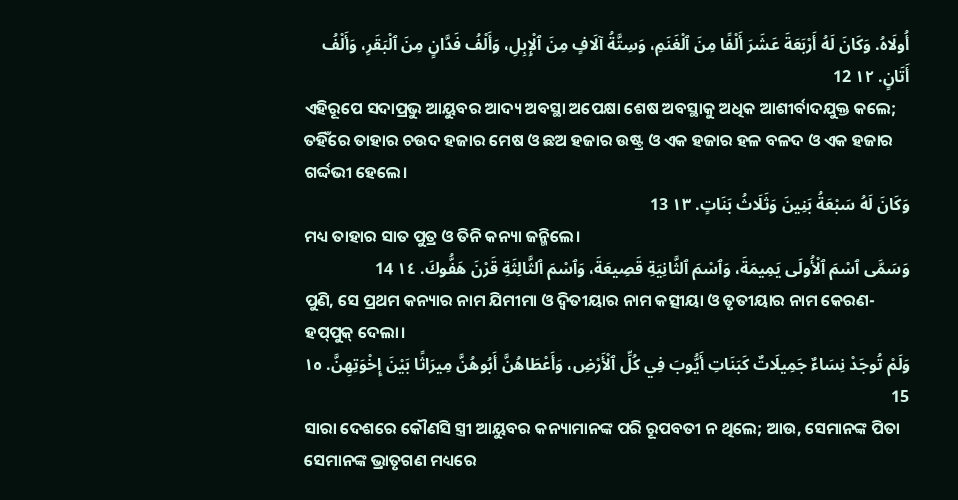أُولَاهُ. وَكَانَ لَهُ أَرْبَعَةَ عَشَرَ أَلْفًا مِنَ ٱلْغَنَمِ، وَسِتَّةُ آلَافٍ مِنَ ٱلْإِبِلِ، وَأَلْفُ فَدَّانٍ مِنَ ٱلْبَقَرِ، وَأَلْفُ أَتَانٍ. ١٢ 12
ଏହିରୂପେ ସଦାପ୍ରଭୁ ଆୟୁବର ଆଦ୍ୟ ଅବସ୍ଥା ଅପେକ୍ଷା ଶେଷ ଅବସ୍ଥାକୁ ଅଧିକ ଆଶୀର୍ବାଦଯୁକ୍ତ କଲେ; ତହିଁରେ ତାହାର ଚଉଦ ହଜାର ମେଷ ଓ ଛଅ ହଜାର ଉଷ୍ଟ୍ର ଓ ଏକ ହଜାର ହଳ ବଳଦ ଓ ଏକ ହଜାର ଗର୍ଦ୍ଦଭୀ ହେଲେ।
وَكَانَ لَهُ سَبْعَةُ بَنِينَ وَثَلَاثُ بَنَاتٍ. ١٣ 13
ମଧ୍ୟ ତାହାର ସାତ ପୁତ୍ର ଓ ତିନି କନ୍ୟା ଜନ୍ମିଲେ।
وَسَمَّى ٱسْمَ ٱلْأُولَى يَمِيمَةَ، وَٱسْمَ ٱلثَّانِيَةِ قَصِيعَةَ، وَٱسْمَ ٱلثَّالِثَةِ قَرْنَ هَفُّوكَ. ١٤ 14
ପୁଣି, ସେ ପ୍ରଥମ କନ୍ୟାର ନାମ ଯିମୀମା ଓ ଦ୍ୱିତୀୟାର ନାମ କତ୍ସୀୟା ଓ ତୃତୀୟାର ନାମ କେରଣ-ହପ୍‍ପୁକ୍‍ ଦେଲା।
وَلَمْ تُوجَدْ نِسَاءٌ جَمِيلَاتٌ كَبَنَاتِ أَيُّوبَ فِي كُلِّ ٱلْأَرْضِ، وَأَعْطَاهُنَّ أَبُوهُنَّ مِيرَاثًا بَيْنَ إِخْوَتِهِنَّ. ١٥ 15
ସାରା ଦେଶରେ କୌଣସି ସ୍ତ୍ରୀ ଆୟୁବର କନ୍ୟାମାନଙ୍କ ପରି ରୂପବତୀ ନ ଥିଲେ; ଆଉ, ସେମାନଙ୍କ ପିତା ସେମାନଙ୍କ ଭ୍ରାତୃଗଣ ମଧ୍ୟରେ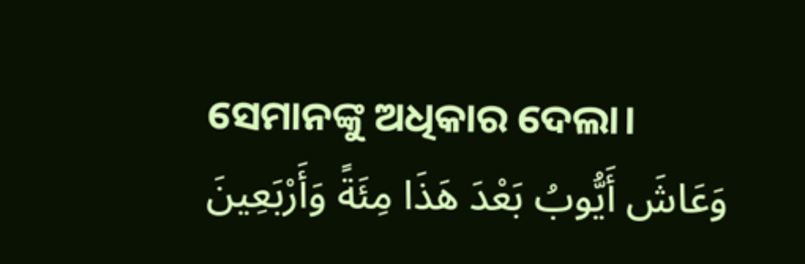ସେମାନଙ୍କୁ ଅଧିକାର ଦେଲା।
وَعَاشَ أَيُّوبُ بَعْدَ هَذَا مِئَةً وَأَرْبَعِينَ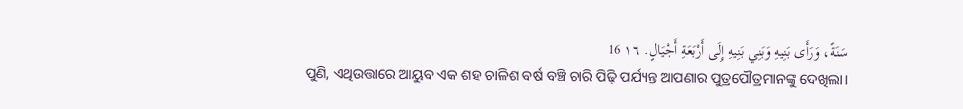سَنَةً، وَرَأَى بَنِيهِ وَبَنِي بَنِيهِ إِلَى أَرْبَعَةِ أَجْيَالٍ. ١٦ 16
ପୁଣି, ଏଥିଉତ୍ତାରେ ଆୟୁବ ଏକ ଶହ ଚାଳିଶ ବର୍ଷ ବଞ୍ଚି ଚାରି ପିଢ଼ି ପର୍ଯ୍ୟନ୍ତ ଆପଣାର ପୁତ୍ରପୌତ୍ରମାନଙ୍କୁ ଦେଖିଲା।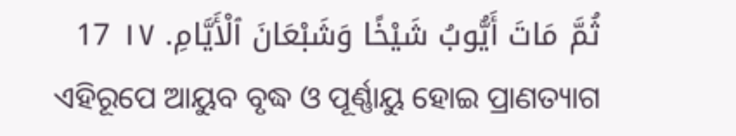ثُمَّ مَاتَ أَيُّوبُ شَيْخًا وَشَبْعَانَ ٱلْأَيَّامِ. ١٧ 17
ଏହିରୂପେ ଆୟୁବ ବୃଦ୍ଧ ଓ ପୂର୍ଣ୍ଣାୟୁ ହୋଇ ପ୍ରାଣତ୍ୟାଗ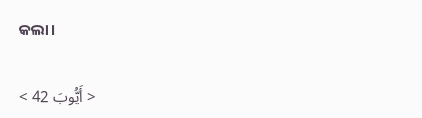କଲା।

< أَيُّوبَ 42 >